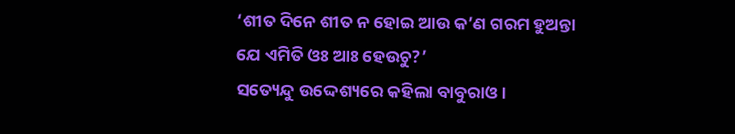‘ଶୀତ ଦିନେ ଶୀତ ନ ହୋଇ ଆଉ କ’ଣ ଗରମ ହୁଅନ୍ତା ଯେ ଏମିତି ଓଃ ଆଃ ହେଉଚୁ?’
ସତ୍ୟେନ୍ଦୁ ଉଦ୍ଦେଶ୍ୟରେ କହିଲା ବାବୁରାଓ।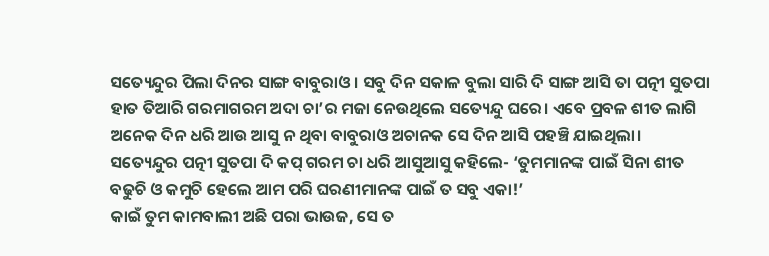ସତ୍ୟେନ୍ଦୁର ପିଲା ଦିନର ସାଙ୍ଗ ବାବୁରାଓ। ସବୁ ଦିନ ସକାଳ ବୁଲା ସାରି ଦି ସାଙ୍ଗ ଆସି ତା ପତ୍ନୀ ସୁତପା ହାତ ତିଆରି ଗରମାଗରମ ଅଦା ଚା’ର ମଜା ନେଉଥିଲେ ସତ୍ୟେନ୍ଦୁ ଘରେ। ଏବେ ପ୍ରବଳ ଶୀତ ଲାଗି ଅନେକ ଦିନ ଧରି ଆଉ ଆସୁ ନ ଥିବା ବାବୁରାଓ ଅଚାନକ ସେ ଦିନ ଆସି ପହଞ୍ଚି ଯାଇଥିଲା।
ସତ୍ୟେନ୍ଦୁର ପତ୍ନୀ ସୁତପା ଦି କପ୍ ଗରମ ଚା ଧରି ଆସୁଆସୁ କହିଲେ- ‘ତୁମମାନଙ୍କ ପାଇଁ ସିନା ଶୀତ ବଢୁଚି ଓ କମୁଚି ହେଲେ ଆମ ପରି ଘରଣୀମାନଙ୍କ ପାଇଁ ତ ସବୁ ଏକା!’
କାଇଁ ତୁମ କାମବାଲୀ ଅଛି ପରା ଭାଉଜ, ସେ ତ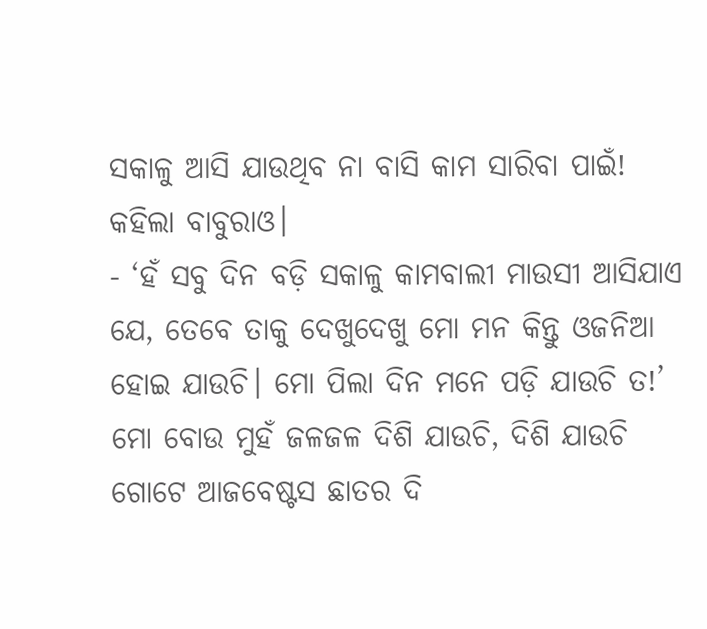ସକାଳୁ ଆସି ଯାଉଥିବ ନା ବାସି କାମ ସାରିବା ପାଇଁ! କହିଲା ବାବୁରାଓ।
- ‘ହଁ ସବୁ ଦିନ ବଡ଼ି ସକାଳୁ କାମବାଲୀ ମାଉସୀ ଆସିଯାଏ ଯେ, ତେବେ ତାକୁ ଦେଖୁଦେଖୁ ମୋ ମନ କିନ୍ତୁ ଓଜନିଆ ହୋଇ ଯାଉଚି। ମୋ ପିଲା ଦିନ ମନେ ପଡ଼ି ଯାଉଚି ତ!’ ମୋ ବୋଉ ମୁହଁ ଜଳଜଳ ଦିଶି ଯାଉଚି, ଦିଶି ଯାଉଚି ଗୋଟେ ଆଜବେଷ୍ଟସ ଛାତର ଦି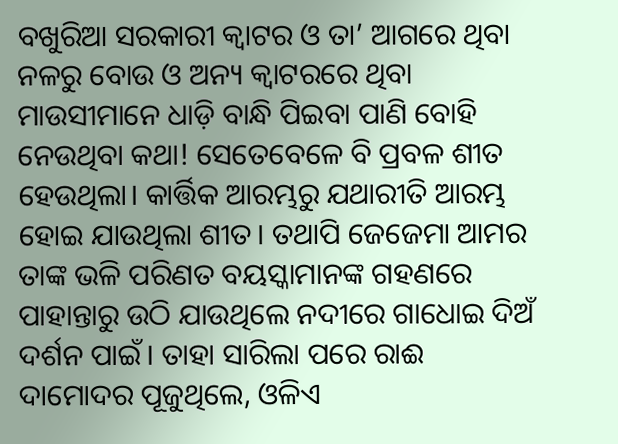ବଖୁରିଆ ସରକାରୀ କ୍ୱାଟର ଓ ତା’ ଆଗରେ ଥିବା ନଳରୁ ବୋଉ ଓ ଅନ୍ୟ କ୍ୱାଟରରେ ଥିବା ମାଉସୀମାନେ ଧାଡ଼ି ବାନ୍ଧି ପିଇବା ପାଣି ବୋହି ନେଉଥିବା କଥା! ସେତେବେଳେ ବି ପ୍ରବଳ ଶୀତ ହେଉଥିଲା। କାର୍ତ୍ତିକ ଆରମ୍ଭରୁ ଯଥାରୀତି ଆରମ୍ଭ ହୋଇ ଯାଉଥିଲା ଶୀତ। ତଥାପି ଜେଜେମା ଆମର ତାଙ୍କ ଭଳି ପରିଣତ ବୟସ୍କାମାନଙ୍କ ଗହଣରେ ପାହାନ୍ତାରୁ ଉଠି ଯାଉଥିଲେ ନଦୀରେ ଗାଧୋଇ ଦିଅଁ ଦର୍ଶନ ପାଇଁ। ତାହା ସାରିଲା ପରେ ରାଈ ଦାମୋଦର ପୂଜୁଥିଲେ, ଓଳିଏ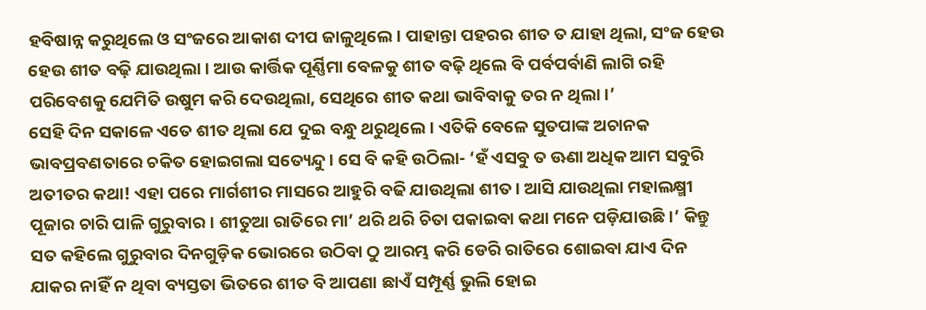ହବିଷାନ୍ନ କରୁଥିଲେ ଓ ସଂଜରେ ଆକାଶ ଦୀପ ଜାଳୁଥିଲେ। ପାହାନ୍ତା ପହରର ଶୀତ ତ ଯାହା ଥିଲା, ସଂଜ ହେଉ ହେଉ ଶୀତ ବଢ଼ି ଯାଉଥିଲା। ଆଉ କାର୍ତ୍ତିକ ପୂର୍ଣ୍ଣିମା ବେଳକୁ ଶୀତ ବଢ଼ି ଥିଲେ ବି ପର୍ବପର୍ବାଣି ଲାଗି ରହି ପରିବେଶକୁ ଯେମିତି ଉଷୁମ କରି ଦେଉଥିଲା, ସେଥିରେ ଶୀତ କଥା ଭାବିବାକୁ ତର ନ ଥିଲା।’
ସେହି ଦିନ ସକାଳେ ଏତେ ଶୀତ ଥିଲା ଯେ ଦୁଇ ବନ୍ଧୁ ଥରୁଥିଲେ। ଏତିକି ବେଳେ ସୁତପାଙ୍କ ଅଚାନକ ଭାବପ୍ରବଣତାରେ ଚକିତ ହୋଇଗଲା ସତ୍ୟେନ୍ଦୁ। ସେ ବି କହି ଉଠିଲା- ‘ହଁ ଏସବୁ ତ ଊଣା ଅଧିକ ଆମ ସବୁରି ଅତୀତର କଥା! ଏହା ପରେ ମାର୍ଗଶୀର ମାସରେ ଆହୁରି ବଢି ଯାଉଥିଲା ଶୀତ। ଆସି ଯାଉଥିଲା ମହାଲକ୍ଷ୍ମୀ ପୂଜାର ଚାରି ପାଳି ଗୁରୁବାର। ଶୀତୁଆ ରାତିରେ ମା’ ଥରି ଥରି ଚିତା ପକାଇବା କଥା ମନେ ପଡ଼ିଯାଉଛି।’ କିନ୍ତୁ ସତ କହିଲେ ଗୁରୁବାର ଦିନଗୁଡ଼ିକ ଭୋରରେ ଉଠିବା ଠୁ ଆରମ୍ଭ କରି ଡେରି ରାତିରେ ଶୋଇବା ଯାଏ ଦିନ ଯାକର ନାହିଁ ନ ଥିବା ବ୍ୟସ୍ତତା ଭିତରେ ଶୀତ ବି ଆପଣା ଛାଏଁ ସମ୍ପୂର୍ଣ୍ଣ ଭୁଲି ହୋଇ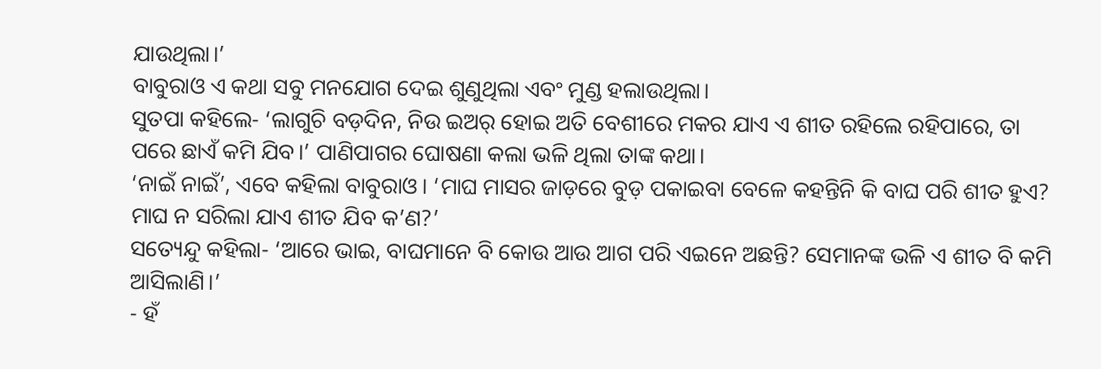ଯାଉଥିଲା।’
ବାବୁରାଓ ଏ କଥା ସବୁ ମନଯୋଗ ଦେଇ ଶୁଣୁଥିଲା ଏବଂ ମୁଣ୍ଡ ହଲାଉଥିଲା।
ସୁତପା କହିଲେ- ‘ଲାଗୁଚି ବଡ଼ଦିନ, ନିଉ ଇଅର୍ ହୋଇ ଅତି ବେଶୀରେ ମକର ଯାଏ ଏ ଶୀତ ରହିଲେ ରହିପାରେ, ତା ପରେ ଛାଏଁ କମି ଯିବ।’ ପାଣିପାଗର ଘୋଷଣା କଲା ଭଳି ଥିଲା ତାଙ୍କ କଥା।
‘ନାଇଁ ନାଇଁ’, ଏବେ କହିଲା ବାବୁରାଓ। ‘ମାଘ ମାସର ଜାଡ଼ରେ ବୁଡ଼ ପକାଇବା ବେଳେ କହନ୍ତିନି କି ବାଘ ପରି ଶୀତ ହୁଏ? ମାଘ ନ ସରିଲା ଯାଏ ଶୀତ ଯିବ କ’ଣ?’
ସତ୍ୟେନ୍ଦୁ କହିଲା- ‘ଆରେ ଭାଇ, ବାଘମାନେ ବି କୋଉ ଆଉ ଆଗ ପରି ଏଇନେ ଅଛନ୍ତି? ସେମାନଙ୍କ ଭଳି ଏ ଶୀତ ବି କମି ଆସିଲାଣି।’
- ହଁ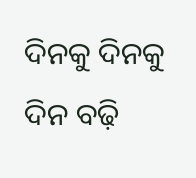ଦିନକୁ ଦିନକୁ ଦିନ ବଢ଼ି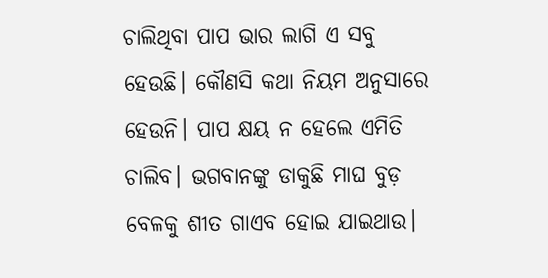ଚାଲିଥିବା ପାପ ଭାର ଲାଗି ଏ ସବୁ ହେଉଛି। କୌଣସି କଥା ନିୟମ ଅନୁସାରେ ହେଉନି। ପାପ କ୍ଷୟ ନ ହେଲେ ଏମିତି ଚାଲିବ। ଭଗବାନଙ୍କୁ ଡାକୁଛି ମାଘ ବୁଡ଼ ବେଳକୁ ଶୀତ ଗାଏବ ହୋଇ ଯାଇଥାଉ।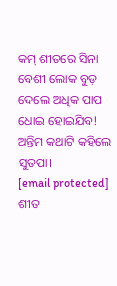କମ୍ ଶୀତରେ ସିନା ବେଶୀ ଲୋକ ବୁଡ଼ ଦେଲେ ଅଧିକ ପାପ ଧୋଇ ହୋଇଯିବ!
ଅନ୍ତିମ କଥାଟି କହିଲେ ସୁତପା।
[email protected]
ଶୀତ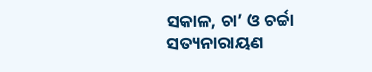ସକାଳ, ଚା’ ଓ ଚର୍ଚ୍ଚା
ସତ୍ୟନାରାୟଣ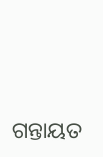ଗନ୍ତାୟତ